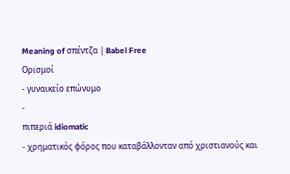Meaning of σπέντζα | Babel Free
Ορισμοί
- γυναικείο επώνυμο
-
πιπεριά idiomatic
- χρηματικός φόρος που καταβάλλονταν από χριστιανούς και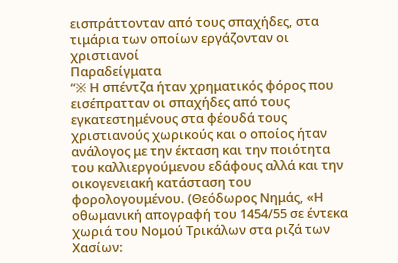εισπράττονταν από τους σπαχήδες, στα τιμάρια των οποίων εργάζονταν οι χριστιανοί
Παραδείγματα
“※ Η σπέντζα ήταν χρηματικός φόρος που εισέπρατταν οι σπαχήδες από τους εγκατεστημένους στα φέουδά τους χριστιανούς χωρικούς και ο οποίος ήταν ανάλογος με την έκταση και την ποιότητα του καλλιεργούμενου εδάφους αλλά και την οικογενειακή κατάσταση του φορολογουμένου. (Θεόδωρος Νημάς, «Η οθωμανική απογραφή του 1454/55 σε έντεκα χωριά του Νομού Τρικάλων στα ριζά των Χασίων: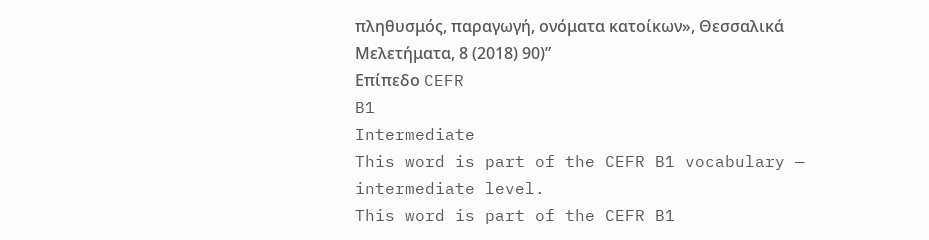πληθυσμός, παραγωγή, ονόματα κατοίκων», Θεσσαλικά Μελετήματα, 8 (2018) 90)”
Επίπεδο CEFR
B1
Intermediate
This word is part of the CEFR B1 vocabulary — intermediate level.
This word is part of the CEFR B1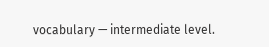vocabulary — intermediate level.